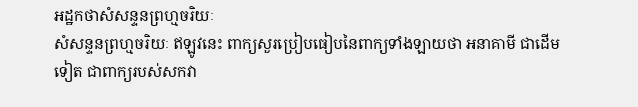អដ្ឋកថាសំសន្ទនព្រហ្មចរិយៈ
សំសន្ទនព្រហ្មចរិយៈ ឥឡូវនេះ ពាក្យសួរប្រៀបធៀបនៃពាក្យទាំងឡាយថា អនាគាមី ជាដើមទៀត ជាពាក្យរបស់សកវា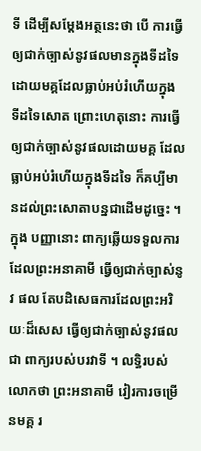ទី ដើម្បីសម្តែងអត្ថនេះថា បើ ការធ្វើឲ្យជាក់ច្បាស់នូវផលមានក្នុងទីដទៃ ដោយមគ្គដែលធ្លាប់អប់រំហើយក្នុង ទីដទៃសោត ព្រោះហេតុនោះ ការធ្វើឲ្យជាក់ច្បាស់នូវផលដោយមគ្គ ដែល ធ្លាប់អប់រំហើយក្នុងទីដទៃ ក៏គប្បីមានដល់ព្រះសោតាបន្នជាដើមដូច្នេះ ។ ក្នុង បញ្ញានោះ ពាក្យឆ្លើយទទួលការដែលព្រះអនាគាមី ធ្វើឲ្យជាក់ច្បាស់នូវ ផល តែបដិសេធការដែលព្រះអរិយៈដ៏សេស ធ្វើឲ្យជាក់ច្បាស់នូវផល ជា ពាក្យរបស់បរវាទី ។ លទ្ធិរបស់លោកថា ព្រះអនាគាមី វៀរការចម្រើនមគ្គ រ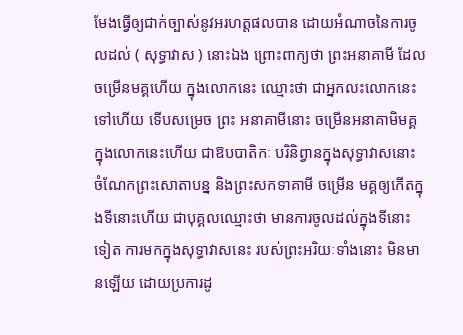មែងធ្វើឲ្យជាក់ច្បាស់នូវអរហត្តផលបាន ដោយអំណាចនៃការចូលដល់ ( សុទ្ធាវាស ) នោះឯង ព្រោះពាក្យថា ព្រះអនាគាមី ដែលចម្រើនមគ្គហើយ ក្នុងលោកនេះ ឈ្មោះថា ជាអ្នកលះលោកនេះទៅហើយ ទើបសម្រេច ព្រះ អនាគាមីនោះ ចម្រើនអនាគាមិមគ្គ ក្នុងលោកនេះហើយ ជាឱបបាតិកៈ បរិនិព្វានក្នុងសុទ្ធាវាសនោះ ចំណែកព្រះសោតាបន្ន និងព្រះសកទាគាមី ចម្រើន មគ្គឲ្យកើតក្នុងទីនោះហើយ ជាបុគ្គលឈ្មោះថា មានការចូលដល់ក្នុងទីនោះ ទៀត ការមកក្នុងសុទ្ធាវាសនេះ របស់ព្រះអរិយៈទាំងនោះ មិនមានឡើយ ដោយប្រការដូ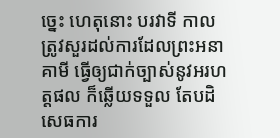ច្នេះ ហេតុនោះ បរវាទី កាលត្រូវសួរដល់ការដែលព្រះអនាគាមី ធ្វើឲ្យជាក់ច្បាស់នូវអរហត្តផល ក៏ឆ្លើយទទួល តែបដិសេធការ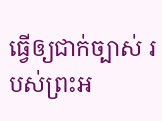ធ្វើឲ្យជាក់ច្បាស់ របស់ព្រះអ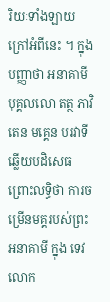រិយៈទាំងឡាយក្រៅអំពីនេះ ។ ក្នុងបញ្ញាថា អនាគាមី បុគ្គលលោ តត្ថ ភាវិតេន មគ្គេន បរវាទី ឆ្លើយបដិសេធ ព្រោះលទ្ធិថា ការចម្រើនមគ្គរបស់ព្រះអនាគាមី ក្នុង ទេវលោក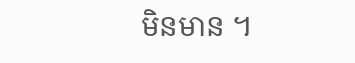មិនមាន ។